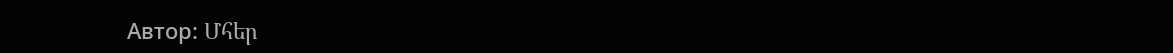Автор: Մհեր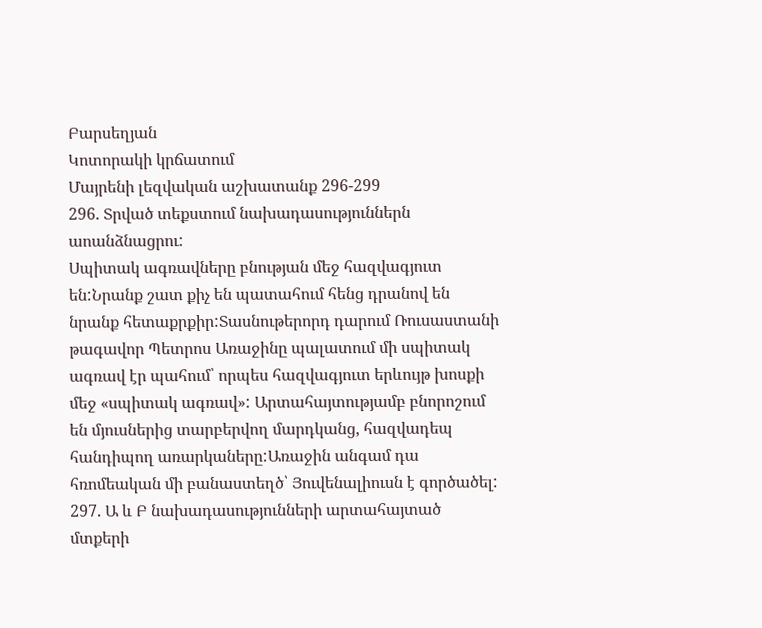Բարսեղյան
Կոտորակի կրճատում
Մայրենի լեզվական աշխատանք 296-299
296. Տրված տեքստում նախադասություններն աոանձնացրու:
Սպիտակ ագռավները բնության մեջ հազվագյուտ են:Նրանք շատ քիչ են պատահում հենց դրանով են նրանք հետաքրքիր:Տասնութերորդ դարում Ռուսաստանի թագավոր Պետրոս Առաջինը պալատում մի սպիտակ ագռավ էր պահում՝ որպես հազվագյուտ երևույթ խոսքի մեջ «սպիտակ ագռավ»: Արտահայտությամբ բնորոշում են մյուսներից տարբերվող մարդկանց, հազվադեպ հանդիպող առարկաները:Առաջին անգամ դա հռոմեական մի բանաստեղծ՝ Յուվենալիուսն է գործածել:
297. Ա և Բ նախադասությունների արտահայտած մտքերի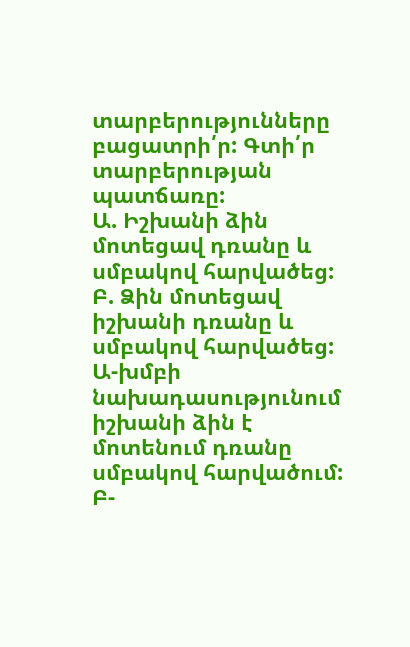տարբերությունները բացատրի՛ր: Գտի՛ր տարբերության պատճառը:
Ա. Իշխանի ձին մոտեցավ դռանը և սմբակով հարվածեց:
Բ. Ձին մոտեցավ իշխանի դռանը և սմբակով հարվածեց:
Ա-խմբի նախադասությունում իշխանի ձին է մոտենում դռանը սմբակով հարվածում:
Բ-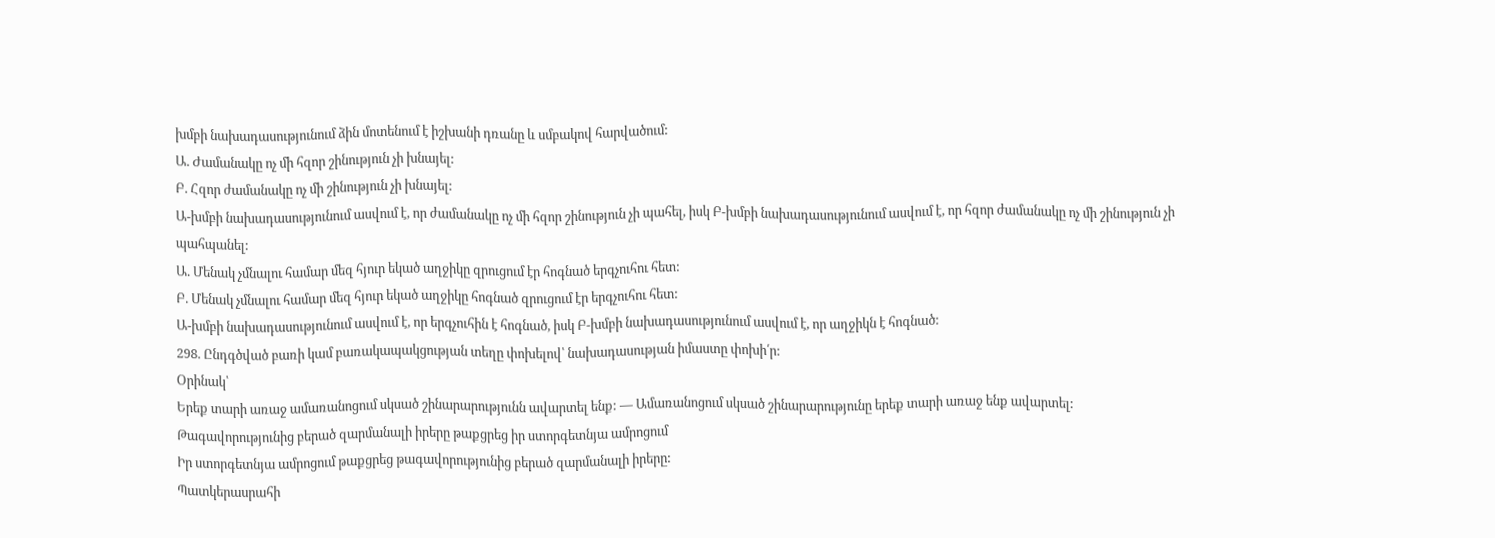խմբի նախադասությունում ձին մոտենում է իշխանի դռանը և սմբակով հարվածում:
Ա. Ժամանակը ոչ մի հզոր շինություն չի խնայել:
Բ. Հզոր ժամանակը ոչ մի շինություն չի խնայել:
Ա-խմբի նախադասությունում ասվում է, որ ժամանակը ոչ մի հզոր շինություն չի պահել, իսկ Բ-խմբի նախադասությունում ասվում է, որ հզոր ժամանակը ոչ մի շինություն չի պահպանել:
Ա. Մենակ չմնալու համար մեզ հյուր եկած աղջիկը զրուցում էր հոգնած երգչուհու հետ:
Բ. Մենակ չմնալու համար մեզ հյուր եկած աղջիկը հոգնած զրուցում էր երգչուհու հետ:
Ա-խմբի նախադասությունում ասվում է, որ երգչուհին է հոգնած, իսկ Բ-խմբի նախադասությունում ասվում է, որ աղջիկն է հոգնած:
298. Ընդգծված բառի կամ բառակապակցության տեղը փոխելով՝ նախադասության իմաստը փոխի՛ր:
Օրինակ՝
Երեք տարի առաջ ամառանոցում սկսած շինարարությունն ավարտել ենք: — Ամառանոցում սկսած շինարարությունը երեք տարի առաջ ենք ավարտել:
Թագավորությունից բերած զարմանալի իրերը թաքցրեց իր ստորգետնյա ամրոցում
Իր ստորգետնյա ամրոցում թաքցրեց թագավորությունից բերած զարմանալի իրերը:
Պատկերասրահի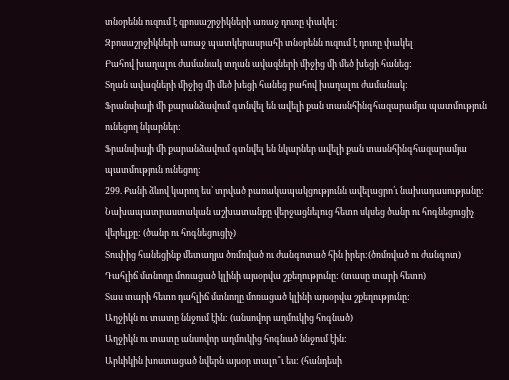տնօրենն ուզում է զբոսաշրջիկների առաջ դուռը փակել:
Զբոսաշրջիկների առաջ պատկերասրահի տնօրենն ուզում է դուռը փակել
Բահով խաղալու ժամանակ տղան ավազների միջից մի մեծ խեցի հանեց:
Տղան ավազների միջից մի մեծ խեցի հանեց բահով խաղալու ժամանակ:
Ֆրանսիայի մի քարանձավում գտնվել են ավելի քան տասնհինգհազարամյա պատմություն ունեցող նկարներ:
Ֆրանսիայի մի քարանձավում գտնվել են նկարներ ավելի քան տասնհինգհազարամյա պատմություն ունեցող:
299. Քանի ձևով կարող ես՝ տրված բառակապակցությունն ավելացրո՛ւ նախադասությանը:
Նախապատրաստական աշխատանքը վերջացնելուց հետո սկսեց ծանր ու հոգնեցուցիչ վերելքը: (ծանր ու հոգնեցուցիչ)
Տուփից հանեցինք մետաղյա ծռմռված ու ժանգոտած հին իրեր:(ծռմռված ու ժանգոտ)
Դահլիճ մտնողը մոռացած կլինի այսօրվա շքեղությունը: (տասը տարի հետո)
Տաս տարի հետո դահլիճ մտնողը մոռացած կլինի այսօրվա շքեղությունը:
Աղջիկն ու տատը ննջում էին: (անսովոր աղմուկից հոգնած)
Աղջիկն ու տատը անսովոր աղմուկից հոգնած ննջում էին:
Արևիկին խոստացած նվերն այսօր տալո՞ւ ես: (հանդեսի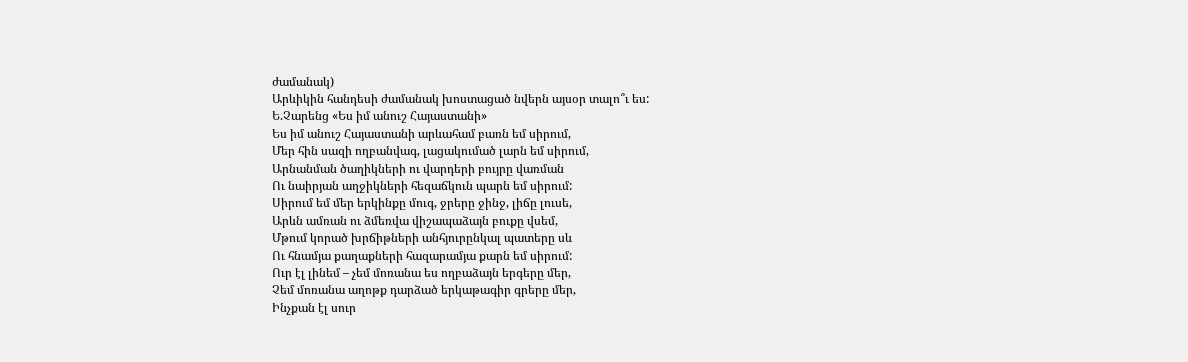ժամանակ)
Արևիկին հանդեսի ժամանակ խոստացած նվերն այսօր տալո՞ւ ես:
Ե.Չարենց «Ես իմ անուշ Հայաստանի»
Ես իմ անուշ Հայաստանի արևահամ բառն եմ սիրում,
Մեր հին սազի ողբանվագ, լացակումած լարն եմ սիրում,
Արնանման ծաղիկների ու վարդերի բույրը վառման
Ու նաիրյան աղջիկների հեզաճկուն պարն եմ սիրում:
Սիրում եմ մեր երկինքը մուգ, ջրերը ջինջ, լիճը լուսե,
Արևն ամռան ու ձմեռվա վիշապաձայն բուքը վսեմ,
Մթում կորած խրճիթների անհյուրընկալ պատերը սև
Ու հնամյա քաղաքների հազարամյա քարն եմ սիրում:
Ուր էլ լինեմ – չեմ մոռանա ես ողբաձայն երգերը մեր,
Չեմ մոռանա աղոթք դարձած երկաթագիր գրերը մեր,
Ինչքան էլ սուր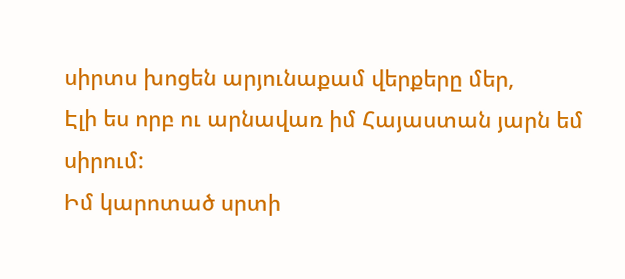սիրտս խոցեն արյունաքամ վերքերը մեր,
Էլի ես որբ ու արնավառ իմ Հայաստան յարն եմ սիրում:
Իմ կարոտած սրտի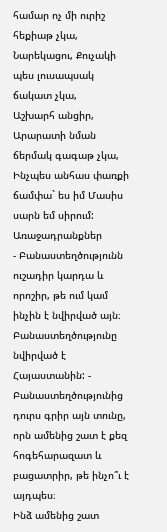համար ոչ մի ուրիշ հեքիաթ չկա,
Նարեկացու, Քուչակի պես լուսապսակ ճակատ չկա,
Աշխարհ անցիր, Արարատի նման ճերմակ գագաթ չկա,
Ինչպես անհաս փառքի ճամփա` ես իմ Մասիս սարն եմ սիրում:
Առաջադրանքներ
- Բանաստեղծությունն ուշադիր կարդա և որոշիր, թե ում կամ ինչին է նվիրված այն։
Բանաստեղծությունը նվիրված է Հայաստանին: - Բանաստեղծությունից դուրս գրիր այն տունը, որն ամենից շատ է քեզ հոգեհարազատ և բացատրիր, թե ինչո՞ւ է այդպես։
Ինձ ամենից շատ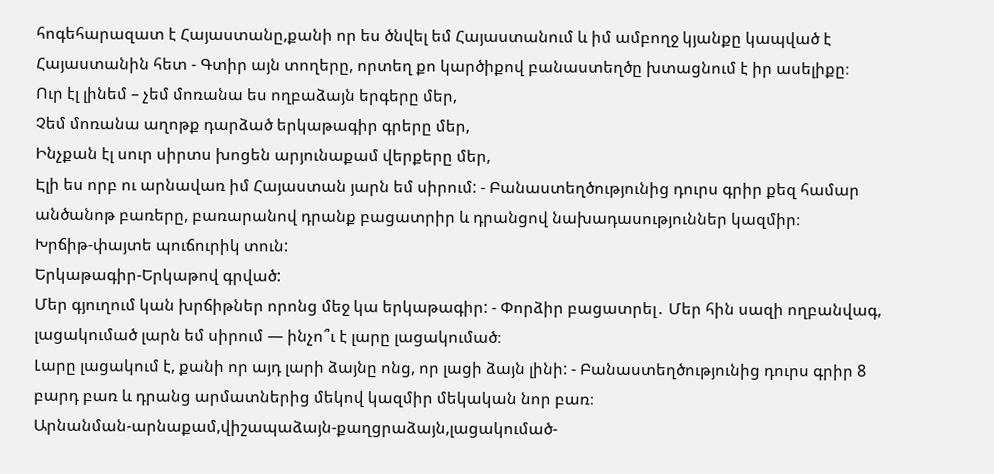հոգեհարազատ է Հայաստանը,քանի որ ես ծնվել եմ Հայաստանում և իմ ամբողջ կյանքը կապված է Հայաստանին հետ - Գտիր այն տողերը, որտեղ քո կարծիքով բանաստեղծը խտացնում է իր ասելիքը։
Ուր էլ լինեմ – չեմ մոռանա ես ողբաձայն երգերը մեր,
Չեմ մոռանա աղոթք դարձած երկաթագիր գրերը մեր,
Ինչքան էլ սուր սիրտս խոցեն արյունաքամ վերքերը մեր,
Էլի ես որբ ու արնավառ իմ Հայաստան յարն եմ սիրում: - Բանաստեղծությունից դուրս գրիր քեզ համար անծանոթ բառերը, բառարանով դրանք բացատրիր և դրանցով նախադասություններ կազմիր։
Խրճիթ-փայտե պուճուրիկ տուն:
Երկաթագիր-Երկաթով գրված:
Մեր գյուղում կան խրճիթներ որոնց մեջ կա երկաթագիր: - Փորձիր բացատրել․ Մեր հին սազի ողբանվագ, լացակումած լարն եմ սիրում — ինչո՞ւ է լարը լացակումած։
Լարը լացակում է, քանի որ այդ լարի ձայնը ոնց, որ լացի ձայն լինի: - Բանաստեղծությունից դուրս գրիր 8 բարդ բառ և դրանց արմատներից մեկով կազմիր մեկական նոր բառ։
Արնանման-արնաքամ,վիշապաձայն-քաղցրաձայն,լացակումած-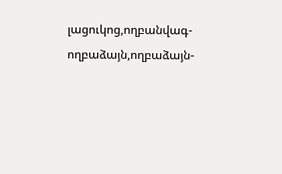լացուկոց,ողբանվագ-ողբաձայն,ողբաձայն-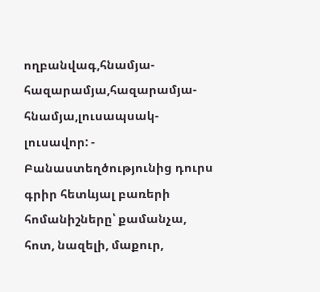ողբանվագ,հնամյա-հազարամյա,հազարամյա-հնամյա,լուսապսակ-լուսավոր: - Բանաստեղծությունից դուրս գրիր հետևյալ բառերի հոմանիշները՝ քամանչա, հոտ, նազելի, մաքուր,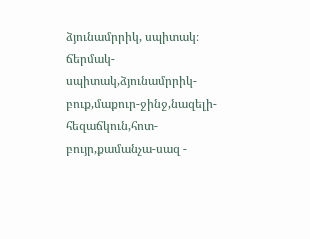ձյունամրրիկ, սպիտակ։
ճերմակ-սպիտակ,ձյունամրրիկ-բուք,մաքուր-ջինջ,նազելի-հեզաճկուն,հոտ-բույր,քամանչա-սազ -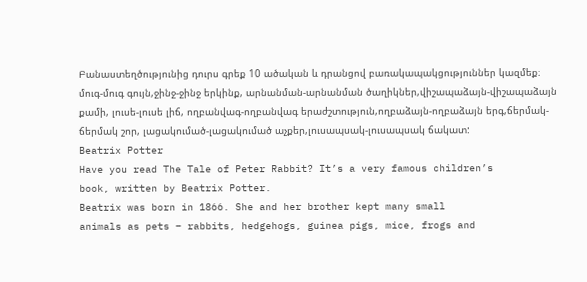Բանաստեղծությունից դուրս գրեք 10 ածական և դրանցով բառակապակցություններ կազմեք։
մուգ-մուգ գույն,ջինջ-ջինջ երկինք, արնանման-արնանման ծաղիկներ,վիշապաձայն-վիշապաձայն քամի, լուսե-լուսե լիճ, ողբանվագ-ողբանվագ երաժշտություն,ողբաձայն-ողբաձայն երգ,ճերմակ-ճերմակ շոր, լացակումած-լացակումած աչքեր,լուսապսակ-լուսապսակ ճակատ:
Beatrix Potter
Have you read The Tale of Peter Rabbit? It’s a very famous children’s
book, written by Beatrix Potter.
Beatrix was born in 1866. She and her brother kept many small
animals as pets – rabbits, hedgehogs, guinea pigs, mice, frogs and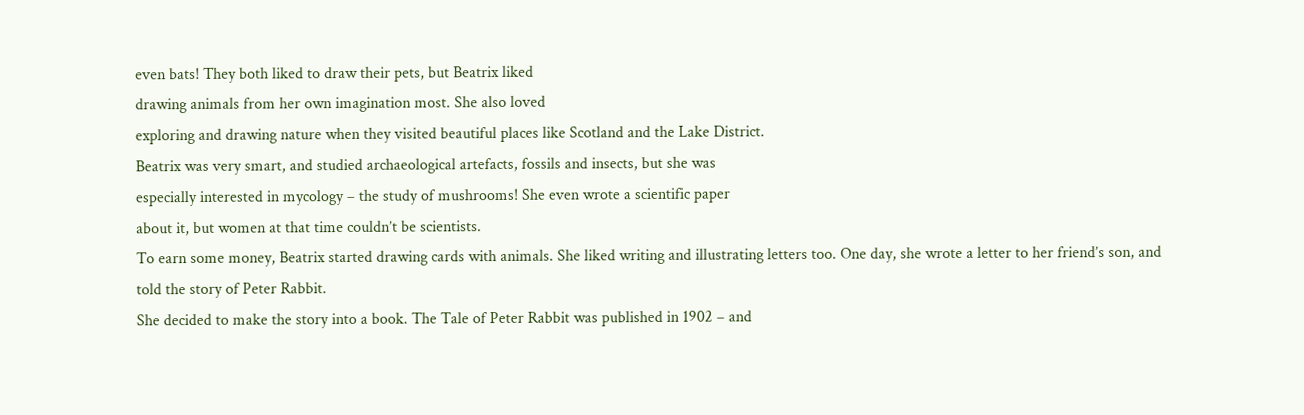even bats! They both liked to draw their pets, but Beatrix liked
drawing animals from her own imagination most. She also loved
exploring and drawing nature when they visited beautiful places like Scotland and the Lake District.
Beatrix was very smart, and studied archaeological artefacts, fossils and insects, but she was
especially interested in mycology – the study of mushrooms! She even wrote a scientific paper
about it, but women at that time couldn’t be scientists.
To earn some money, Beatrix started drawing cards with animals. She liked writing and illustrating letters too. One day, she wrote a letter to her friend’s son, and told the story of Peter Rabbit.
She decided to make the story into a book. The Tale of Peter Rabbit was published in 1902 – and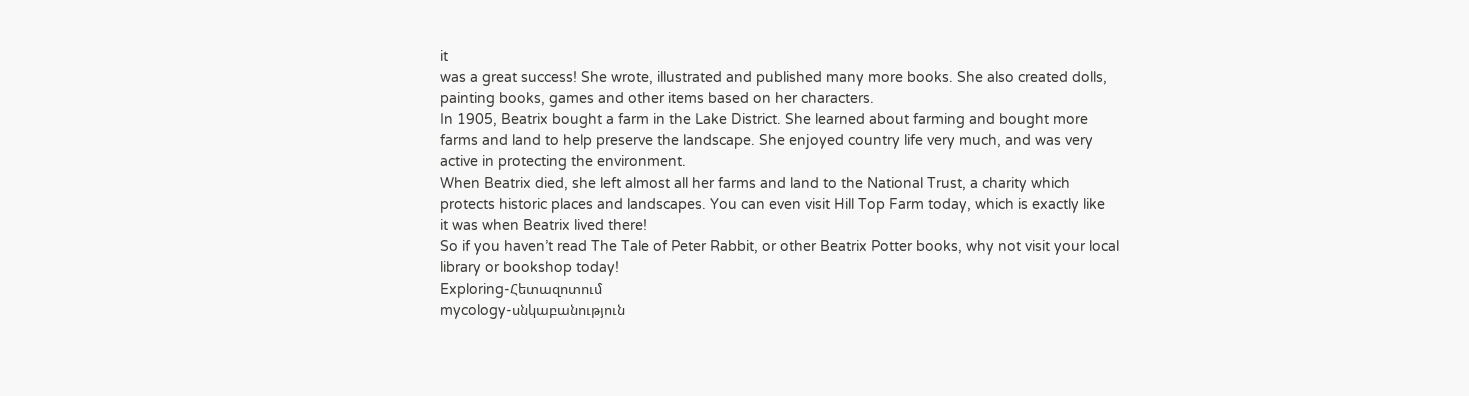it
was a great success! She wrote, illustrated and published many more books. She also created dolls,
painting books, games and other items based on her characters.
In 1905, Beatrix bought a farm in the Lake District. She learned about farming and bought more
farms and land to help preserve the landscape. She enjoyed country life very much, and was very
active in protecting the environment.
When Beatrix died, she left almost all her farms and land to the National Trust, a charity which
protects historic places and landscapes. You can even visit Hill Top Farm today, which is exactly like
it was when Beatrix lived there!
So if you haven’t read The Tale of Peter Rabbit, or other Beatrix Potter books, why not visit your local
library or bookshop today!
Exploring-Հետազոտում
mycology-սնկաբանություն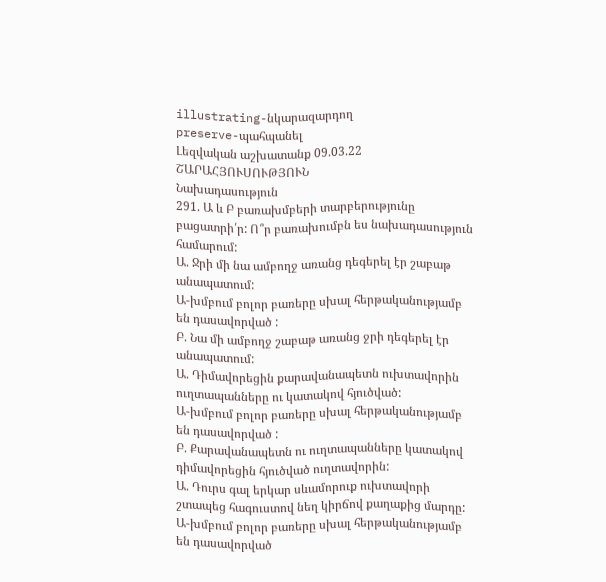illustrating-նկարազարդող
preserve-պահպանել
Լեզվական աշխատանք 09.03.22
ՇԱՐԱՀՅՈՒՍՈՒԹՅՈՒՆ
Նախադասություն
291. Ա և Բ բառախմբերի տարբերությունը բացատրի՛ր: Ո՞ր բառախումբն ես նախադասություն համարում:
Ա. Ջրի մի նա ամբողջ առանց դեգերել էր շաբաթ անապատում:
Ա-խմբում բոլոր բառերը սխալ հերթականությամբ են դասավորված :
Բ. Նա մի ամբողջ շաբաթ առանց ջրի դեգերել էր անապատում:
Ա. Դիմավորեցին քարավանապետն ուխտավորին ուղտապանները ու կատակով հյուծված:
Ա-խմբում բոլոր բառերը սխալ հերթականությամբ են դասավորված :
Բ. Քարավանապետն ու ուղտապանները կատակով դիմավորեցին հյուծված ուղտավորին:
Ա. Դուրս գալ երկար սևամորուք ուխտավորի շտապեց հագուստով նեղ կիրճով քաղաքից մարդը:
Ա-խմբում բոլոր բառերը սխալ հերթականությամբ են դասավորված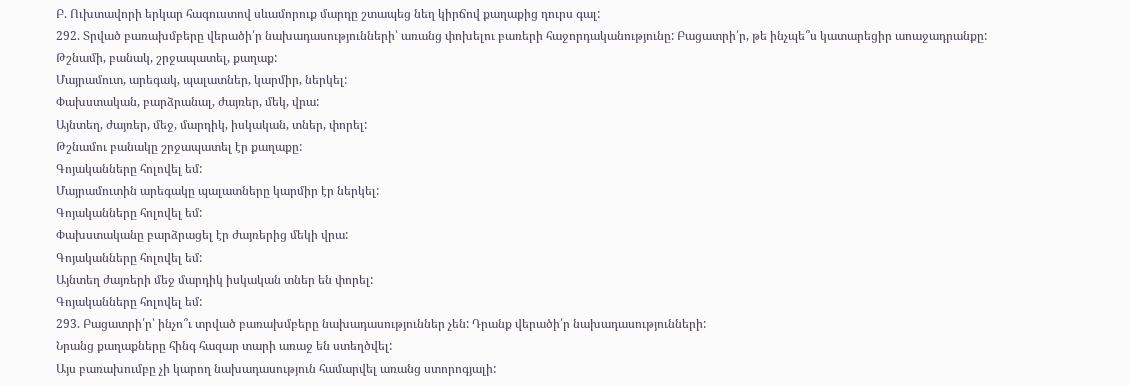Բ. Ուխտավորի երկար հագուստով սևամորուք մարդը շտապեց նեղ կիրճով քաղաքից դուրս գալ:
292. Տրված բառախմբերը վերածի՛ր նախադասությունների՝ առանց փոխելու բառերի հաջորդականությունը: Բացատրի՛ր, թե ինչպե՞ս կատարեցիր աոաջադրանքը:
Թշնամի, բանակ, շրջապատել, քաղաք:
Մայրամուտ, արեգակ, պալատներ, կարմիր, ներկել:
Փախստական, բարձրանալ, ժայռեր, մեկ, վրա:
Այնտեղ, ժայռեր, մեջ, մարդիկ, իսկական, տներ, փորել:
Թշնամու բանակը շրջապատել էր քաղաքը:
Գոյականները հոլովել եմ:
Մայրամուտին արեգակը պալատները կարմիր էր ներկել:
Գոյականները հոլովել եմ:
Փախստականը բարձրացել էր ժայռերից մեկի վրա:
Գոյականները հոլովել եմ:
Այնտեղ ժայռերի մեջ մարդիկ իսկական տներ են փորել:
Գոյականները հոլովել եմ:
293. Բացատրի՛ր՝ ինչո՞ւ տրված բառախմբերը նախադասություններ չեն: Դրանք վերածի՛ր նախադասությունների:
Նրանց քաղաքները հինգ հազար տարի առաջ են ստեղծվել:
Այս բառախումբը չի կարող նախադասություն համարվել առանց ստորոգյալի: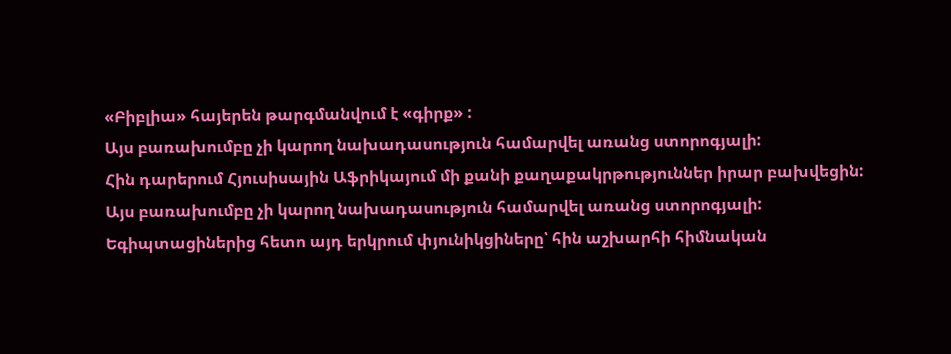«Բիբլիա» հայերեն թարգմանվում է «գիրք» :
Այս բառախումբը չի կարող նախադասություն համարվել առանց ստորոգյալի:
Հին դարերում Հյուսիսային Աֆրիկայում մի քանի քաղաքակրթություններ իրար բախվեցին:
Այս բառախումբը չի կարող նախադասություն համարվել առանց ստորոգյալի:
Եգիպտացիներից հետո այդ երկրում փյունիկցիները՝ հին աշխարհի հիմնական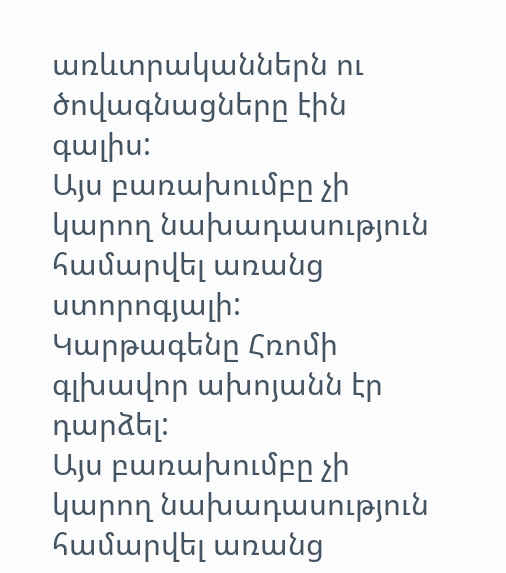առևտրականներն ու ծովագնացները էին գալիս:
Այս բառախումբը չի կարող նախադասություն համարվել առանց ստորոգյալի:
Կարթագենը Հռոմի գլխավոր ախոյանն էր դարձել:
Այս բառախումբը չի կարող նախադասություն համարվել առանց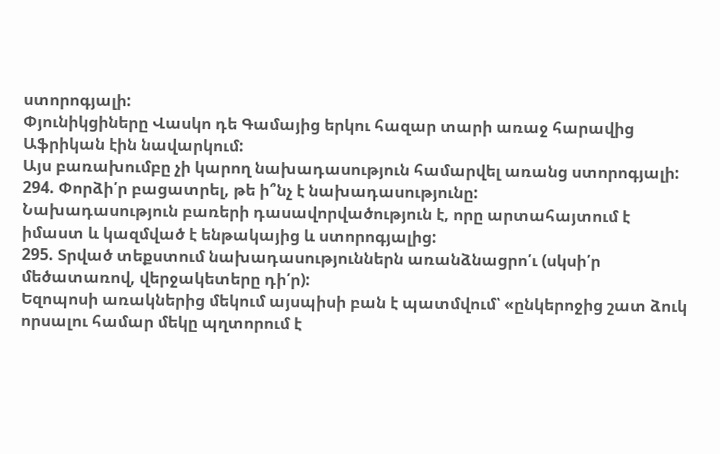ստորոգյալի:
Փյունիկցիները Վասկո դե Գամայից երկու հազար տարի առաջ հարավից Աֆրիկան էին նավարկում:
Այս բառախումբը չի կարող նախադասություն համարվել առանց ստորոգյալի:
294. Փորձի՛ր բացատրել, թե ի՞նչ է նախադասությունը:
Նախադասություն բառերի դասավորվածություն է, որը արտահայտում է իմաստ և կազմված է ենթակայից և ստորոգյալից:
295. Տրված տեքստում նախադասություններն առանձնացրո՛ւ (սկսի՛ր մեծատառով, վերջակետերը դի՛ր):
Եզոպոսի առակներից մեկում այսպիսի բան է պատմվում՝ «ընկերոջից շատ ձուկ որսալու համար մեկը պղտորում է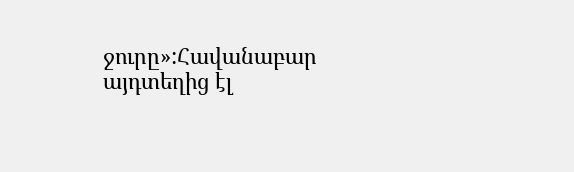ջուրը»:Հավանաբար այդտեղից էլ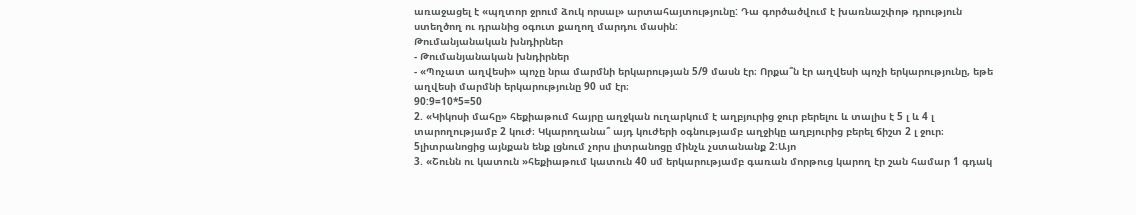առաջացել է «պղտոր ջրում ձուկ որսալ» արտահայտությունը: Դա գործածվում է խառնաշփոթ դրություն ստեղծող ու դրանից օգուտ քաղող մարդու մասին:
Թումանյանական խնդիրներ
- Թումանյանական խնդիրներ
- «Պոչատ աղվեսի» պոչը նրա մարմնի երկարության 5/9 մասն էր։ Որքա՞ն էր աղվեսի պոչի երկարությունը, եթե աղվեսի մարմնի երկարությունը 90 սմ էր։
90:9=10*5=50
2. «Կիկոսի մահը» հեքիաթում հայրը աղջկան ուղարկում է աղբյուրից ջուր բերելու և տալիս է 5 լ և 4 լ տարողությամբ 2 կուժ։ Կկարողանա՞ այդ կուժերի օգնությամբ աղջիկը աղբյուրից բերել ճիշտ 2 լ ջուր։
5լիտրանոցից այնքան ենք լցնում չորս լիտրանոցը մինչև չստանանք 2:Այո
3. «Շունն ու կատուն »հեքիաթում կատուն 40 սմ երկարությամբ գառան մորթուց կարող էր շան համար 1 գդակ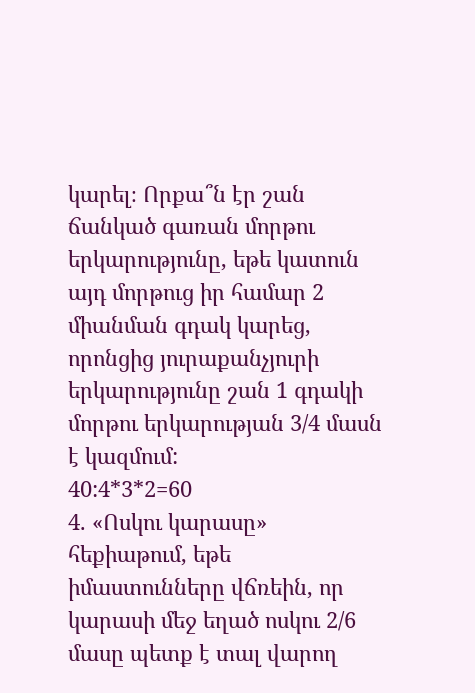կարել։ Որքա՞ն էր շան ճանկած գառան մորթու երկարությունը, եթե կատուն այդ մորթուց իր համար 2 միանման գդակ կարեց, որոնցից յուրաքանչյուրի երկարությունը շան 1 գդակի մորթու երկարության 3/4 մասն է կազմում:
40:4*3*2=60
4. «Ոսկու կարասը» հեքիաթում, եթե իմաստունները վճռեին, որ կարասի մեջ եղած ոսկու 2/6 մասը պետք է տալ վարող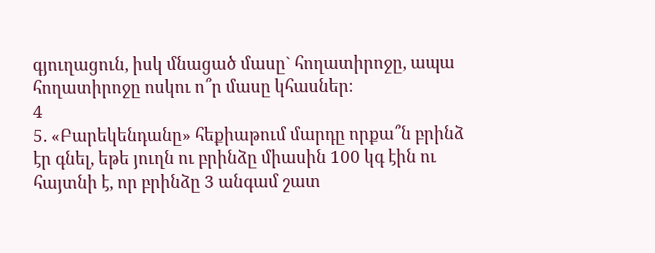գյուղացուն, իսկ մնացած մասը` հողատիրոջը, ապա հողատիրոջը ոսկու ո՞ր մասը կհասներ։
4
5. «Բարեկենդանը» հեքիաթում մարդը որքա՞ն բրինձ էր գնել, եթե յուղն ու բրինձը միասին 100 կգ էին ու հայտնի է, որ բրինձը 3 անգամ շատ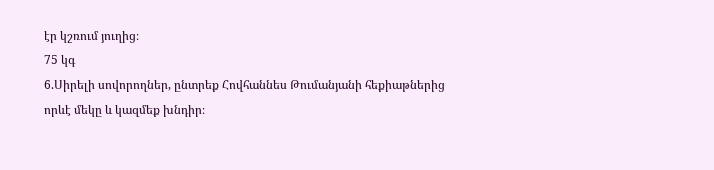էր կշռում յուղից։
75 կգ
6.Սիրելի սովորողներ, ընտրեք Հովհաննես Թումանյանի հեքիաթներից որևէ մեկը և կազմեք խնդիր։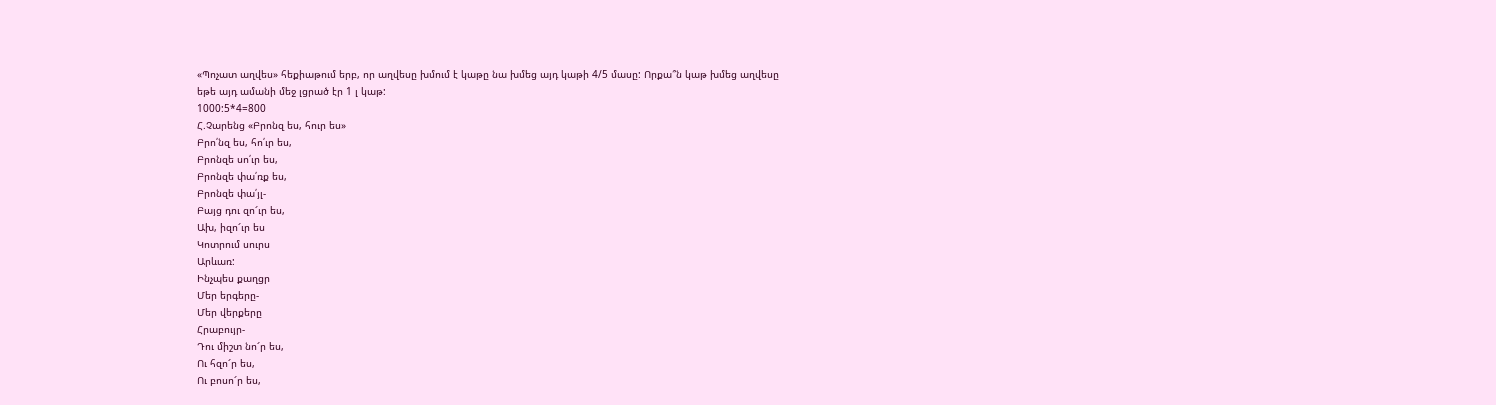«Պոչատ աղվես» հեքիաթում երբ, որ աղվեսը խմում է կաթը նա խմեց այդ կաթի 4/5 մասը: Որքա՞ն կաթ խմեց աղվեսը եթե այդ ամանի մեջ լցրած էր 1 լ կաթ:
1000:5*4=800
Հ.Չարենց «Բրոնզ ես, հուր ես»
Բրո՛նզ ես, հո՛ւր ես,
Բրոնզե սո՛ւր ես,
Բրոնզե փա՛ռք ես,
Բրոնզե փա՛յլ-
Բայց դու զո՜ւր ես,
Ախ, իզո՜ւր ես
Կոտրում սուրս
Արևառ:
Ինչպես քաղցր
Մեր երգերը-
Մեր վերքերը
Հրաբույր-
Դու միշտ նո՜ր ես,
Ու հզո՜ր ես,
Ու բոսո՜ր ես,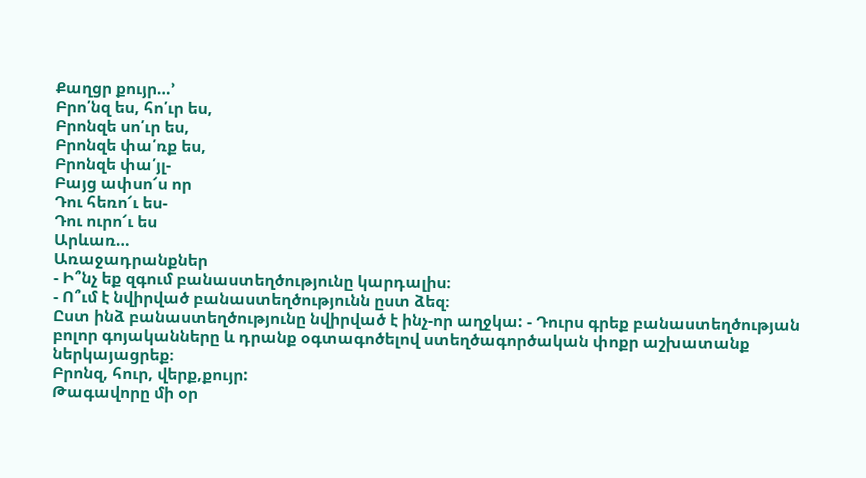Քաղցր քույր…’
Բրո՛նզ ես, հո՛ւր ես,
Բրոնզե սո՛ւր ես,
Բրոնզե փա՛ռք ես,
Բրոնզե փա՛յլ-
Բայց ափսո՜ս որ
Դու հեռո՜ւ ես-
Դու ուրո՜ւ ես
Արևառ…
Առաջադրանքներ
- Ի՞նչ եք զգում բանաստեղծությունը կարդալիս։
- Ո՞ւմ է նվիրված բանաստեղծությունն ըստ ձեզ։
Ըստ ինձ բանաստեղծությունը նվիրված է ինչ-որ աղջկա: - Դուրս գրեք բանաստեղծության բոլոր գոյականները և դրանք օգտագոծելով ստեղծագործական փոքր աշխատանք ներկայացրեք։
Բրոնզ, հուր, վերք,քույր:
Թագավորը մի օր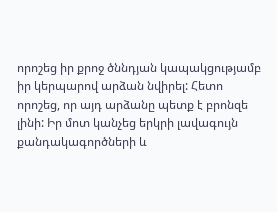որոշեց իր քրոջ ծննդյան կապակցությամբ իր կերպարով արձան նվիրել: Հետո որոշեց, որ այդ արձանը պետք է բրոնզե լինի: Իր մոտ կանչեց երկրի լավագույն քանդակագործների և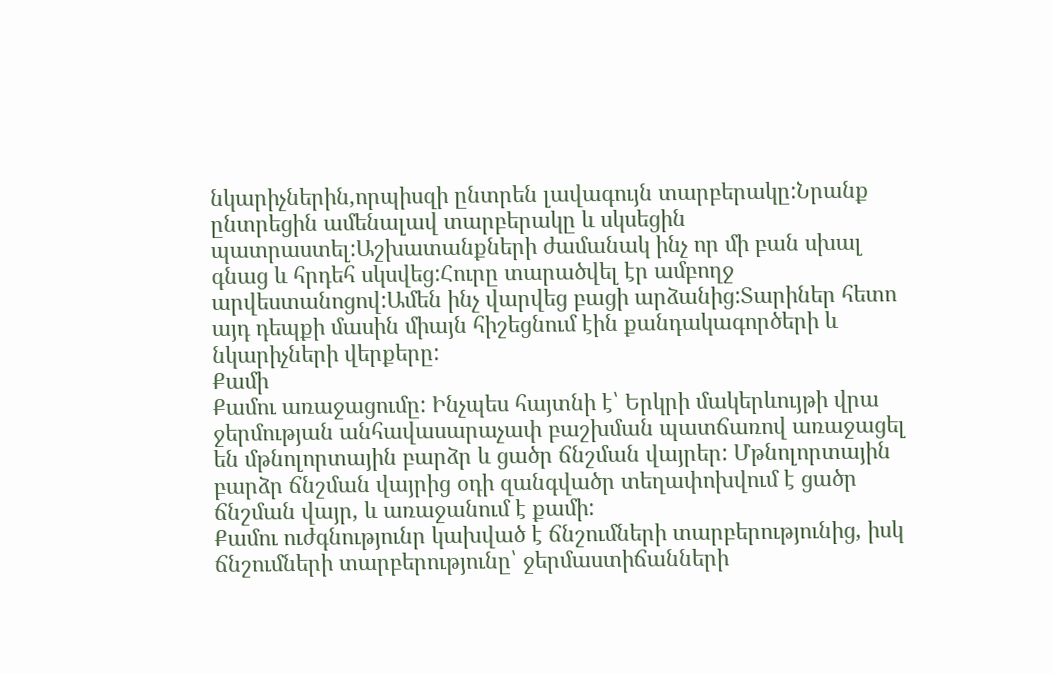նկարիչներին,որպիսզի ընտրեն լավագույն տարբերակը:Նրանք ընտրեցին ամենալավ տարբերակը և սկսեցին պատրաստել:Աշխատանքների ժամանակ ինչ որ մի բան սխալ գնաց և հրդեհ սկսվեց:Հուրը տարածվել էր ամբողջ արվեստանոցով:Ամեն ինչ վարվեց բացի արձանից:Տարիներ հետո այդ դեպքի մասին միայն հիշեցնում էին քանդակագործերի և նկարիչների վերքերը:
Քամի
Քամու առաջացումը: Ինչպես հայտնի է՝ Երկրի մակերևույթի վրա ջերմության անհավասարաչափ բաշխման պատճառով առաջացել են մթնոլորտային բարձր և ցածր ճնշման վայրեր: Մթնոլորտային բարձր ճնշման վայրից օդի զանգվածր տեղափոխվում է ցածր ճնշման վայր, և առաջանում է քամի:
Քամու ուժգնությունր կախված է ճնշումների տարբերությունից, իսկ ճնշումների տարբերությունը՝ ջերմաստիճանների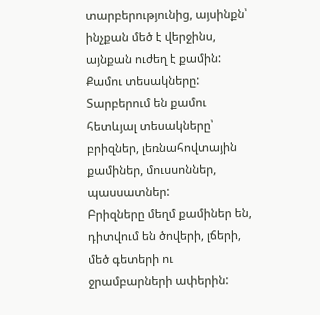տարբերությունից, այսինքն՝ ինչքան մեծ է վերջինս, այնքան ուժեղ է քամին:
Քամու տեսակները: Տարբերում են քամու հետևյալ տեսակները՝ բրիզներ, լեռնահովտային քամիներ, մուսսոններ, պասսատներ:
Բրիզները մեղմ քամիներ են, դիտվում են ծովերի, լճերի, մեծ գետերի ու ջրամբարների ափերին: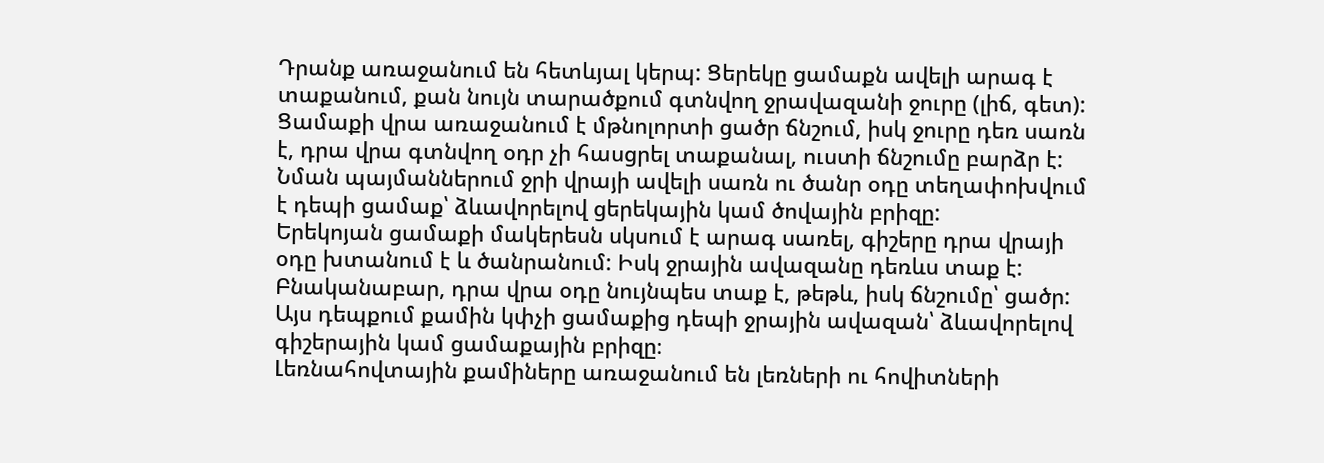Դրանք առաջանում են հետևյալ կերպ: Ցերեկը ցամաքն ավելի արագ է տաքանում, քան նույն տարածքում գտնվող ջրավազանի ջուրը (լիճ, գետ): Ցամաքի վրա առաջանում է մթնոլորտի ցածր ճնշում, իսկ ջուրը դեռ սառն է, դրա վրա գտնվող օդր չի հասցրել տաքանալ, ուստի ճնշումը բարձր է:
Նման պայմաններում ջրի վրայի ավելի սառն ու ծանր օդը տեղափոխվում է դեպի ցամաք՝ ձևավորելով ցերեկային կամ ծովային բրիզը:
Երեկոյան ցամաքի մակերեսն սկսում է արագ սառել, գիշերը դրա վրայի օդը խտանում է և ծանրանում: Իսկ ջրային ավազանը դեռևս տաք է: Բնականաբար, դրա վրա օդը նույնպես տաք է, թեթև, իսկ ճնշումը՝ ցածր: Այս դեպքում քամին կփչի ցամաքից դեպի ջրային ավազան՝ ձևավորելով գիշերային կամ ցամաքային բրիզը։
Լեռնահովտային քամիները առաջանում են լեռների ու հովիտների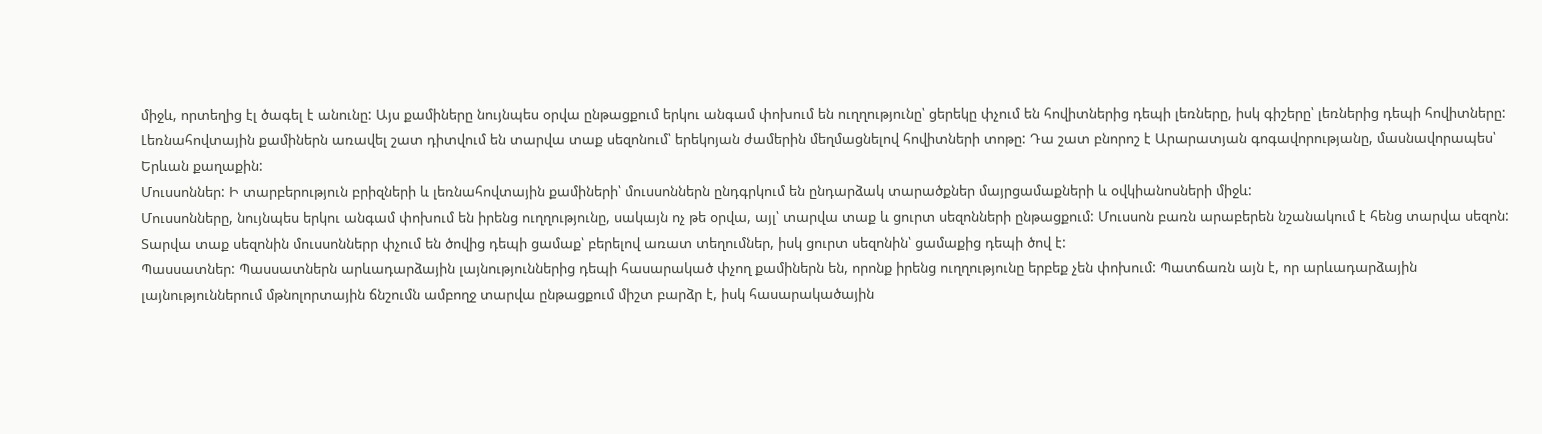միջև, որտեղից էլ ծագել է անունը: Այս քամիները նույնպես օրվա ընթացքում երկու անգամ փոխում են ուղղությունը՝ ցերեկը փչում են հովիտներից դեպի լեռները, իսկ գիշերը՝ լեռներից դեպի հովիտները:
Լեռնահովտային քամիներն առավել շատ դիտվում են տարվա տաք սեզոնում՝ երեկոյան ժամերին մեղմացնելով հովիտների տոթը: Դա շատ բնորոշ է Արարատյան գոգավորությանը, մասնավորապես՝ Երևան քաղաքին:
Մուսսոններ: Ի տարբերություն բրիզների և լեռնահովտային քամիների՝ մուսսոններն ընդգրկում են ընդարձակ տարածքներ մայրցամաքների և օվկիանոսների միջև:
Մուսսոնները, նույնպես երկու անգամ փոխում են իրենց ուղղությունը, սակայն ոչ թե օրվա, այլ՝ տարվա տաք և ցուրտ սեզոնների ընթացքում: Մուսսոն բառն արաբերեն նշանակում է հենց տարվա սեզոն:
Տարվա տաք սեզոնին մուսսոններր փչում են ծովից դեպի ցամաք՝ բերելով առատ տեղումներ, իսկ ցուրտ սեզոնին՝ ցամաքից դեպի ծով է:
Պասսատներ: Պասսատներն արևադարձային լայնություններից դեպի հասարակած փչող քամիներն են, որոնք իրենց ուղղությունը երբեք չեն փոխում: Պատճառն այն է, որ արևադարձային լայնություններում մթնոլորտային ճնշումն ամբողջ տարվա ընթացքում միշտ բարձր է, իսկ հասարակածային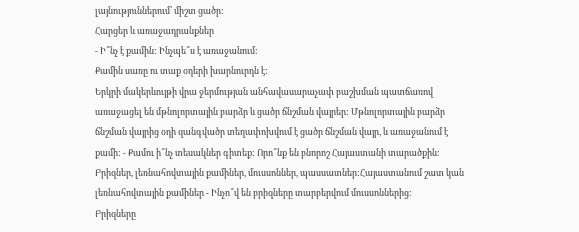լայնություններում՝ միշտ ցածր:
Հարցեր և առաջադրանքներ
- Ի՞նչ է քամին: Ինչպե՞ս է առաջանում:
Քամին սառը ու տաք օդերի խարնուրդն է:
Երկրի մակերևույթի վրա ջերմության անհավասարաչափ բաշխման պատճառով առաջացել են մթնոլորտային բարձր և ցածր ճնշման վայրեր: Մթնոլորտային բարձր ճնշման վայրից օդի զանգվածր տեղափոխվում է ցածր ճնշման վայր, և առաջանում է քամի: - Քամու ի՞նչ տեսակներ գիտեք: Որո՞նք են բնորոշ Հայաստանի տարածքին:
Բրիզներ, լեռնահովտային քամիներ, մուսսոններ, պասսատներ:Հայաստանում շատ կան լեռնահովտային քամիներ - Ինչո՞վ են բրիզները տարբերվում մուսսոններից:
Բրիզները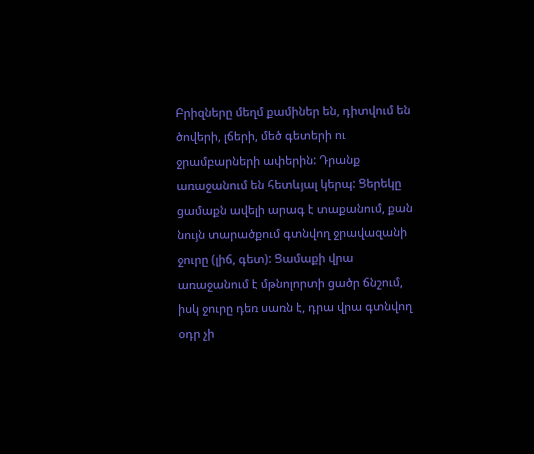Բրիզները մեղմ քամիներ են, դիտվում են ծովերի, լճերի, մեծ գետերի ու ջրամբարների ափերին: Դրանք առաջանում են հետևյալ կերպ: Ցերեկը ցամաքն ավելի արագ է տաքանում, քան նույն տարածքում գտնվող ջրավազանի ջուրը (լիճ, գետ): Ցամաքի վրա առաջանում է մթնոլորտի ցածր ճնշում, իսկ ջուրը դեռ սառն է, դրա վրա գտնվող օդր չի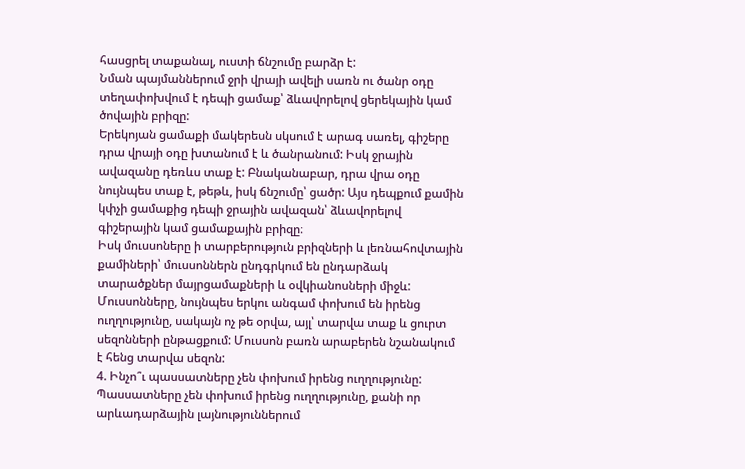հասցրել տաքանալ, ուստի ճնշումը բարձր է:
Նման պայմաններում ջրի վրայի ավելի սառն ու ծանր օդը տեղափոխվում է դեպի ցամաք՝ ձևավորելով ցերեկային կամ ծովային բրիզը:
Երեկոյան ցամաքի մակերեսն սկսում է արագ սառել, գիշերը դրա վրայի օդը խտանում է և ծանրանում: Իսկ ջրային ավազանը դեռևս տաք է: Բնականաբար, դրա վրա օդը նույնպես տաք է, թեթև, իսկ ճնշումը՝ ցածր: Այս դեպքում քամին կփչի ցամաքից դեպի ջրային ավազան՝ ձևավորելով գիշերային կամ ցամաքային բրիզը։
Իսկ մուսսոները ի տարբերություն բրիզների և լեռնահովտային քամիների՝ մուսսոններն ընդգրկում են ընդարձակ տարածքներ մայրցամաքների և օվկիանոսների միջև:
Մուսսոնները, նույնպես երկու անգամ փոխում են իրենց ուղղությունը, սակայն ոչ թե օրվա, այլ՝ տարվա տաք և ցուրտ սեզոնների ընթացքում: Մուսսոն բառն արաբերեն նշանակում է հենց տարվա սեզոն:
4. Ինչո՞ւ պասսատները չեն փոխում իրենց ուղղությունը:
Պասսատները չեն փոխում իրենց ուղղությունը, քանի որ արևադարձային լայնություններում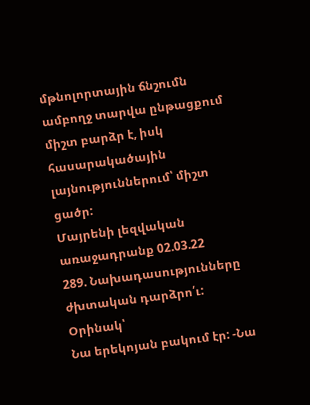մթնոլորտային ճնշումն ամբողջ տարվա ընթացքում միշտ բարձր է, իսկ հասարակածային լայնություններում՝ միշտ ցածր:
Մայրենի լեզվական առաջադրանք 02.03.22
289. Նախադասությունները ժխտական դարձրո՛ւ:
Օրինակ՝
Նա երեկոյան բակում էր: -Նա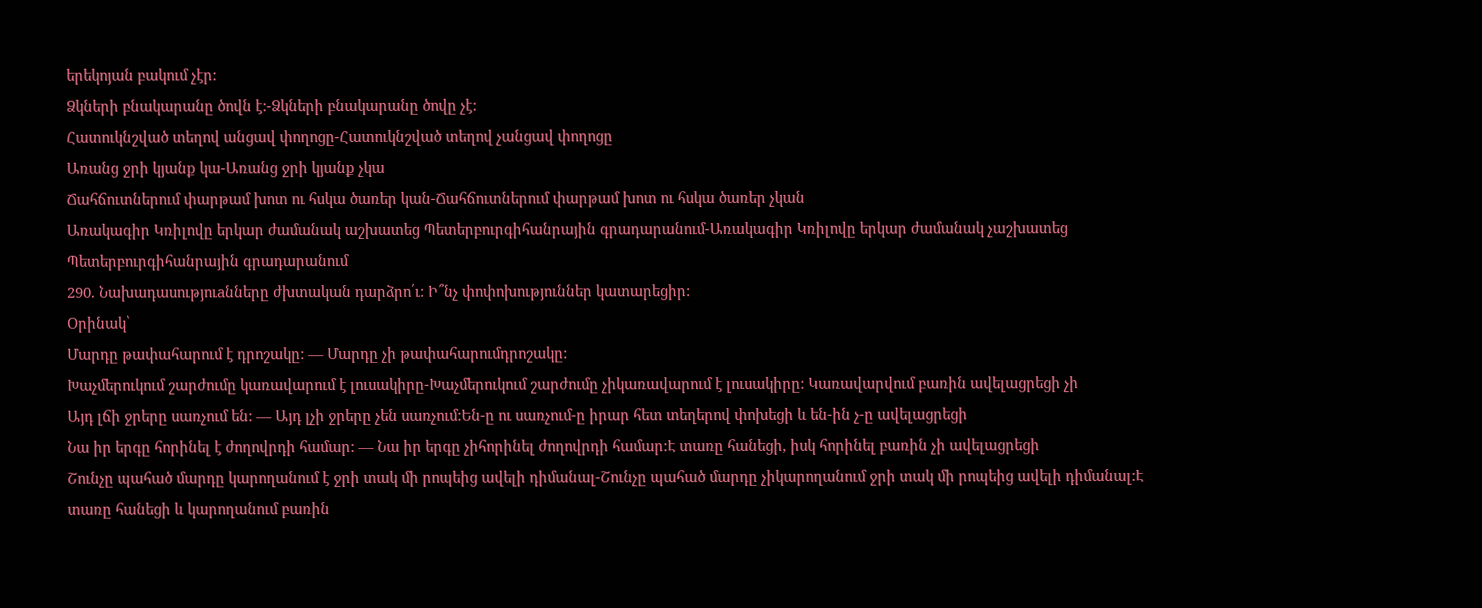երեկոյան բակում չէր:
Ձկների բնակարանը ծովն է:-Ձկների բնակարանը ծովը չէ:
Հատուկնշված տեղով անցավ փողոցը-Հատուկնշված տեղով չանցավ փողոցը
Առանց ջրի կյանք կա-Առանց ջրի կյանք չկա
Ճահճուտներում փարթամ խոտ ու հսկա ծառեր կան-Ճահճուտներում փարթամ խոտ ու հսկա ծառեր չկան
Առակագիր Կռիլովը երկար ժամանակ աշխատեց Պետերբուրգիհանրային գրադարանում-Առակագիր Կռիլովը երկար ժամանակ չաշխատեց Պետերբուրգիհանրային գրադարանում
290. Նախադասություaնները ժխտական դարձրո՛ւ: Ի՞նչ փոփոխություններ կատարեցիր:
Օրինակ՝
Մարդը թափահարում է դրոշակը: — Մարդը չի թափահարումդրոշակը:
Խաչմերուկում շարժումը կառավարում է լուսակիրը-Խաչմերուկում շարժումը չիկառավարում է լուսակիրը: Կառավարվում բառին ավելացրեցի չի
Այդ լճի ջրերը սառչում են: — Այդ լչի ջրերը չեն սառչում:Են-ը ու սառչում-ը իրար հետ տեղերով փոխեցի և են-ին չ-ը ավելացրեցի
Նա իր երգը հորինել է ժողովրդի համար: — Նա իր երգը չիհորինել ժողովրդի համար:Է տառը հանեցի, իսկ հորինել բառին չի ավելացրեցի
Շունչը պահած մարդը կարողանում է ջրի տակ մի րոպեից ավելի դիմանալ-Շունչը պահած մարդը չիկարողանում ջրի տակ մի րոպեից ավելի դիմանալ:Է տառը հանեցի և կարողանում բառին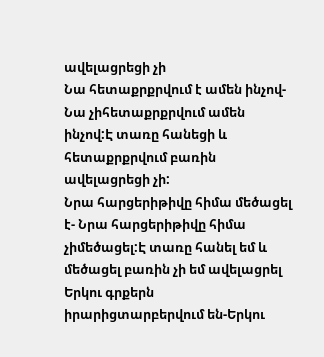ավելացրեցի չի
Նա հետաքրքրվում է ամեն ինչով-Նա չիհետաքրքրվում ամեն ինչով:Է տառը հանեցի և հետաքրքրվում բառին ավելացրեցի չի:
Նրա հարցերիթիվը հիմա մեծացել է- Նրա հարցերիթիվը հիմա չիմեծացել:Է տառը հանել եմ և մեծացել բառին չի եմ ավելացրել
Երկու գրքերն իրարիցտարբերվում են-Երկու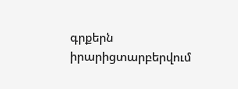գրքերն իրարիցտարբերվում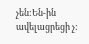չեն:Են-ին ավելացրեցի չ: